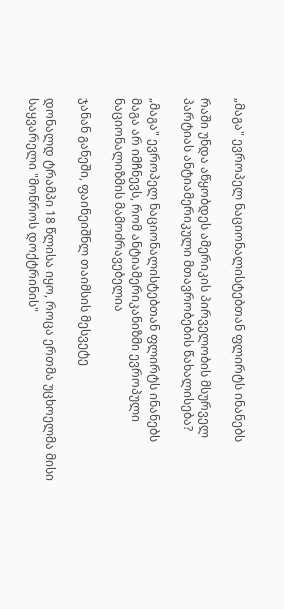„მაგა" ევროპელ ნაციონალისტებთან ფლირტს ინანებს

რაში უნდა აწყობდეს ამერიკის პირველობის მსურველ პარტიას ანტიამერიკული მთავრობების წახალისება?

„მაგა" ევროპელ ნაციონალისტებთან ფლირტს ინანებს
მაგა არ იმჩნევს, რომ ანტიამერიკანიზმი ევროპული ნაციონალიზმის მამოძრავებელია

ჯანან განეში, ფაინეიშნლ თაიმსის მესვეტე

დონალდ ტრამპი 18 წლისა იყო, როცა ერთმა უცხოელმა მისი საყვარელი "მონროს დოქტრინის"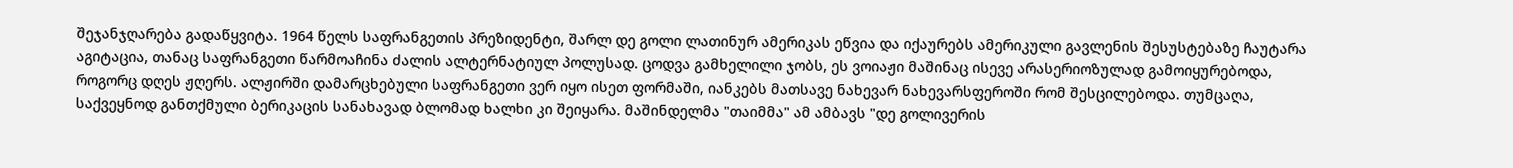შეჯანჯღარება გადაწყვიტა. 1964 წელს საფრანგეთის პრეზიდენტი, შარლ დე გოლი ლათინურ ამერიკას ეწვია და იქაურებს ამერიკული გავლენის შესუსტებაზე ჩაუტარა აგიტაცია, თანაც საფრანგეთი წარმოაჩინა ძალის ალტერნატიულ პოლუსად. ცოდვა გამხელილი ჯობს, ეს ვოიაჟი მაშინაც ისევე არასერიოზულად გამოიყურებოდა, როგორც დღეს ჟღერს. ალჟირში დამარცხებული საფრანგეთი ვერ იყო ისეთ ფორმაში, იანკებს მათსავე ნახევარ ნახევარსფეროში რომ შესცილებოდა. თუმცაღა, საქვეყნოდ განთქმული ბერიკაცის სანახავად ბლომად ხალხი კი შეიყარა. მაშინდელმა "თაიმმა" ამ ამბავს "დე გოლივერის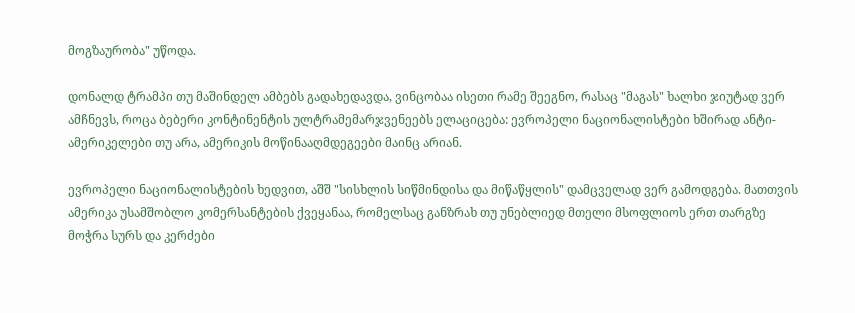მოგზაურობა" უწოდა.

დონალდ ტრამპი თუ მაშინდელ ამბებს გადახედავდა, ვინცობაა ისეთი რამე შეეგნო, რასაც "მაგას" ხალხი ჯიუტად ვერ ამჩნევს, როცა ბებერი კონტინენტის ულტრამემარჯვენეებს ელაციცება: ევროპელი ნაციონალისტები ხშირად ანტი-ამერიკელები თუ არა, ამერიკის მოწინააღმდეგეები მაინც არიან.

ევროპელი ნაციონალისტების ხედვით, აშშ "სისხლის სიწმინდისა და მიწაწყლის" დამცველად ვერ გამოდგება. მათთვის ამერიკა უსამშობლო კომერსანტების ქვეყანაა, რომელსაც განზრახ თუ უნებლიედ მთელი მსოფლიოს ერთ თარგზე მოჭრა სურს და კერძები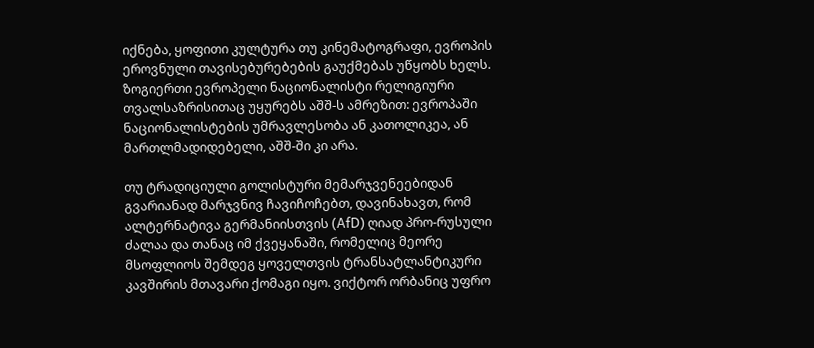იქნება, ყოფითი კულტურა თუ კინემატოგრაფი, ევროპის ეროვნული თავისებურებების გაუქმებას უწყობს ხელს. ზოგიერთი ევროპელი ნაციონალისტი რელიგიური თვალსაზრისითაც უყურებს აშშ-ს ამრეზით: ევროპაში ნაციონალისტების უმრავლესობა ან კათოლიკეა, ან მართლმადიდებელი, აშშ-ში კი არა.

თუ ტრადიციული გოლისტური მემარჯვენეებიდან გვარიანად მარჯვნივ ჩავიჩოჩებთ, დავინახავთ, რომ ალტერნატივა გერმანიისთვის (AfD) ღიად პრო-რუსული ძალაა და თანაც იმ ქვეყანაში, რომელიც მეორე მსოფლიოს შემდეგ ყოველთვის ტრანსატლანტიკური კავშირის მთავარი ქომაგი იყო. ვიქტორ ორბანიც უფრო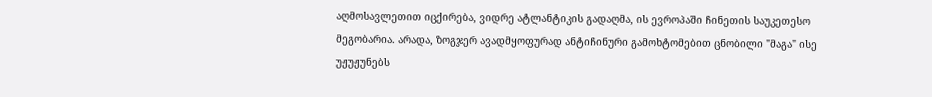აღმოსავლეთით იცქირება, ვიდრე ატლანტიკის გადაღმა, ის ევროპაში ჩინეთის საუკეთესო მეგობარია. არადა, ზოგჯერ ავადმყოფურად ანტიჩინური გამოხტომებით ცნობილი "მაგა" ისე უჟუჟუნებს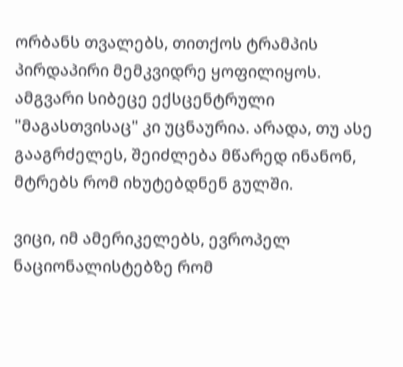ორბანს თვალებს, თითქოს ტრამპის პირდაპირი მემკვიდრე ყოფილიყოს. ამგვარი სიბეცე ექსცენტრული "მაგასთვისაც" კი უცნაურია. არადა, თუ ასე გააგრძელეს, შეიძლება მწარედ ინანონ, მტრებს რომ იხუტებდნენ გულში.

ვიცი, იმ ამერიკელებს, ევროპელ ნაციონალისტებზე რომ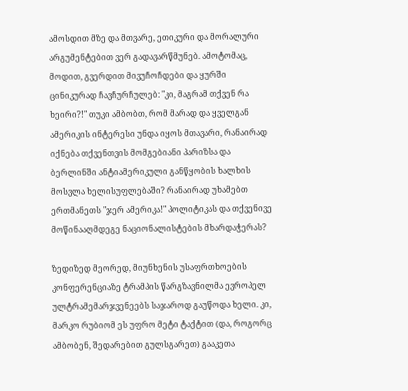ამოსდით მზე და მთვარე, ეთიკური და მორალური არგუმენტებით ვერ გადავარწმუნებ. ამოტომაც, მოდით, გვერდით მივუჩოჩდები და ყურში ცინიკურად ჩავჩურჩულებ: "კი, მაგრამ თქვენ რა ხეირი?!" თუკი ამბობთ, რომ მარად და ყველგან ამერიკის ინტერესი უნდა იყოს მთავარი, რანაირად იქნება თქვენთვის მომგებიანი პარიზსა და ბერლინში ანტიამერიკული განწყობის ხალხის მოსვლა ხელისუფლებაში? რანაირად უხამებთ ერთმანეთს "ჯერ ამერიკა!" პოლიტიკას და თქვენივე მოწინააღმდეგე ნაციონალისტების მხარდაჭერას?

ზედიზედ მეორედ, მიუნხენის უსაფრთხოების კონფერენციაზე ტრამპის წარგზავნილმა ევროპელ ულტრამემარჯვენეებს საჯაროდ გაუწოდა ხელი. კი, მარკო რუბიომ ეს უფრო მეტი ტაქტით (და, როგორც ამბობენ, შედარებით გულსგარეთ) გააკეთა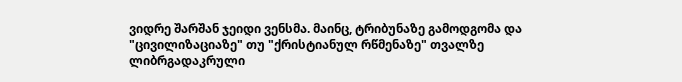ვიდრე შარშან ჯეიდი ვენსმა. მაინც, ტრიბუნაზე გამოდგომა და "ცივილიზაციაზე" თუ "ქრისტიანულ რწმენაზე" თვალზე ლიბრგადაკრული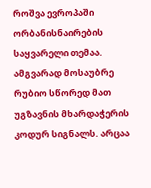როშვა ევროპაში ორბანისნაირების საყვარელი თემაა. ამგვარად მოსაუბრე რუბიო სწორედ მათ უგზავნის მხარდაჭერის კოდურ სიგნალს. არცაა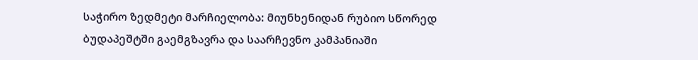საჭირო ზედმეტი მარჩიელობა: მიუნხენიდან რუბიო სწორედ ბუდაპეშტში გაემგზავრა და საარჩევნო კამპანიაში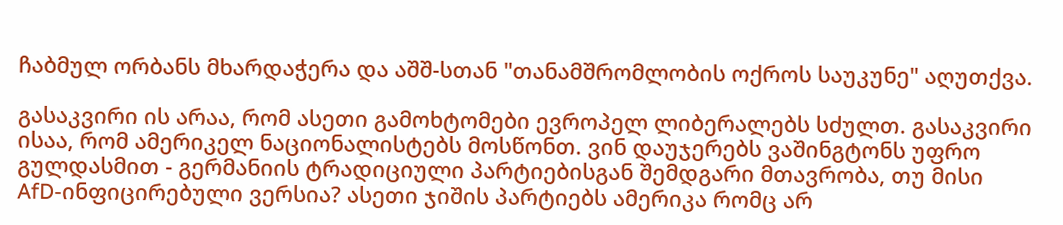ჩაბმულ ორბანს მხარდაჭერა და აშშ-სთან "თანამშრომლობის ოქროს საუკუნე" აღუთქვა.

გასაკვირი ის არაა, რომ ასეთი გამოხტომები ევროპელ ლიბერალებს სძულთ. გასაკვირი ისაა, რომ ამერიკელ ნაციონალისტებს მოსწონთ. ვინ დაუჯერებს ვაშინგტონს უფრო გულდასმით - გერმანიის ტრადიციული პარტიებისგან შემდგარი მთავრობა, თუ მისი AfD-ინფიცირებული ვერსია? ასეთი ჯიშის პარტიებს ამერიკა რომც არ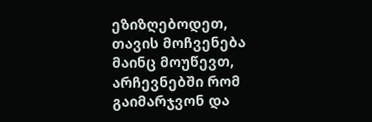ეზიზღებოდეთ, თავის მოჩვენება მაინც მოუწევთ, არჩევნებში რომ გაიმარჯვონ და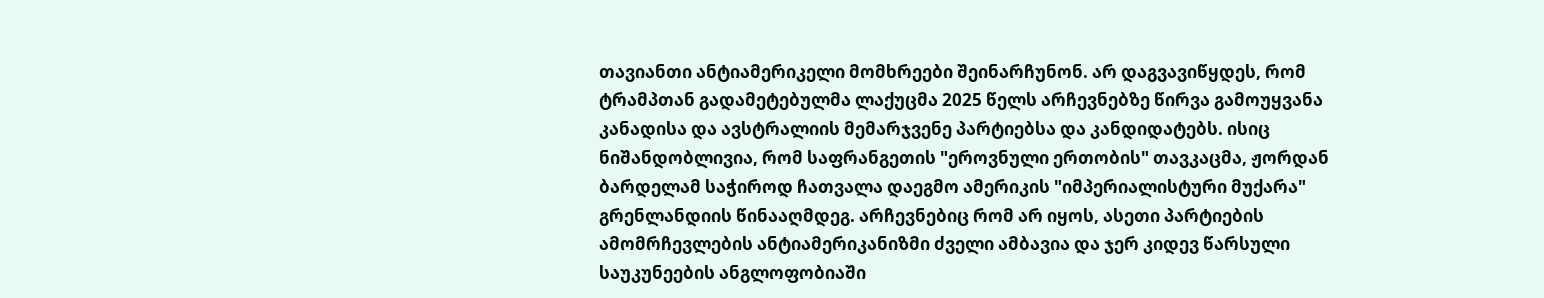თავიანთი ანტიამერიკელი მომხრეები შეინარჩუნონ. არ დაგვავიწყდეს, რომ ტრამპთან გადამეტებულმა ლაქუცმა 2025 წელს არჩევნებზე წირვა გამოუყვანა კანადისა და ავსტრალიის მემარჯვენე პარტიებსა და კანდიდატებს. ისიც ნიშანდობლივია, რომ საფრანგეთის "ეროვნული ერთობის" თავკაცმა, ჟორდან ბარდელამ საჭიროდ ჩათვალა დაეგმო ამერიკის "იმპერიალისტური მუქარა" გრენლანდიის წინააღმდეგ. არჩევნებიც რომ არ იყოს, ასეთი პარტიების ამომრჩევლების ანტიამერიკანიზმი ძველი ამბავია და ჯერ კიდევ წარსული საუკუნეების ანგლოფობიაში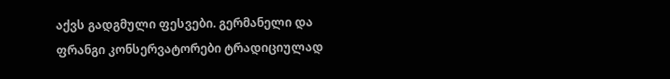აქვს გადგმული ფესვები. გერმანელი და ფრანგი კონსერვატორები ტრადიციულად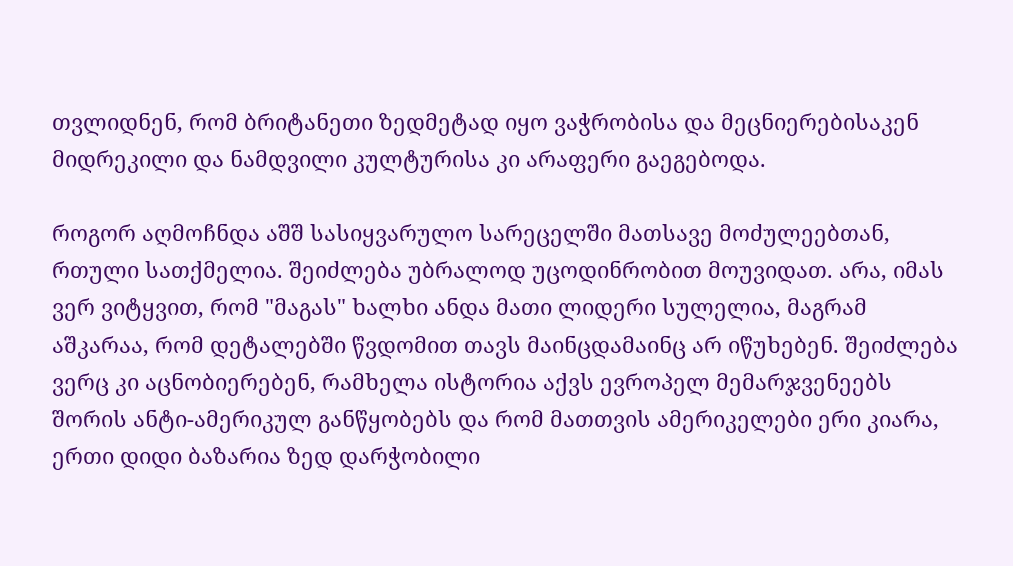თვლიდნენ, რომ ბრიტანეთი ზედმეტად იყო ვაჭრობისა და მეცნიერებისაკენ მიდრეკილი და ნამდვილი კულტურისა კი არაფერი გაეგებოდა.

როგორ აღმოჩნდა აშშ სასიყვარულო სარეცელში მათსავე მოძულეებთან, რთული სათქმელია. შეიძლება უბრალოდ უცოდინრობით მოუვიდათ. არა, იმას ვერ ვიტყვით, რომ "მაგას" ხალხი ანდა მათი ლიდერი სულელია, მაგრამ აშკარაა, რომ დეტალებში წვდომით თავს მაინცდამაინც არ იწუხებენ. შეიძლება ვერც კი აცნობიერებენ, რამხელა ისტორია აქვს ევროპელ მემარჯვენეებს შორის ანტი-ამერიკულ განწყობებს და რომ მათთვის ამერიკელები ერი კიარა, ერთი დიდი ბაზარია ზედ დარჭობილი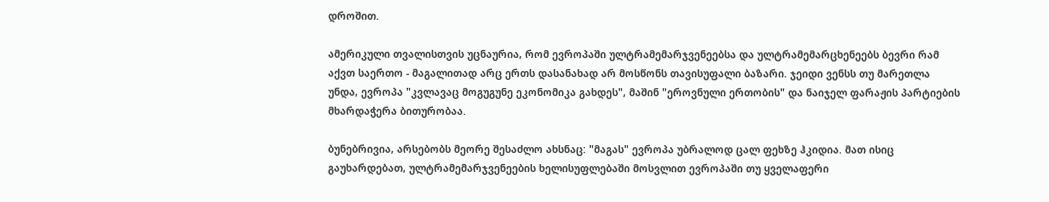დროშით.

ამერიკული თვალისთვის უცნაურია, რომ ევროპაში ულტრამემარჯვენეებსა და ულტრამემარცხენეებს ბევრი რამ აქვთ საერთო - მაგალითად არც ერთს დასანახად არ მოსწონს თავისუფალი ბაზარი. ჯეიდი ვენსს თუ მარეთლა უნდა, ევროპა "კვლავაც მოგუგუნე ეკონომიკა გახდეს", მაშინ "ეროვნული ერთობის" და ნაიჯელ ფარაჟის პარტიების მხარდაჭერა ბითურობაა.

ბუნებრივია, არსებობს მეორე შესაძლო ახსნაც: "მაგას" ევროპა უბრალოდ ცალ ფეხზე ჰკიდია. მათ ისიც გაუხარდებათ, ულტრამემარჯვენეების ხელისუფლებაში მოსვლით ევროპაში თუ ყველაფერი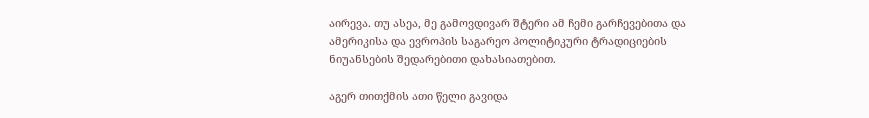აირევა. თუ ასეა, მე გამოვდივარ შტერი ამ ჩემი გარჩევებითა და ამერიკისა და ევროპის საგარეო პოლიტიკური ტრადიციების ნიუანსების შედარებითი დახასიათებით.

აგერ თითქმის ათი წელი გავიდა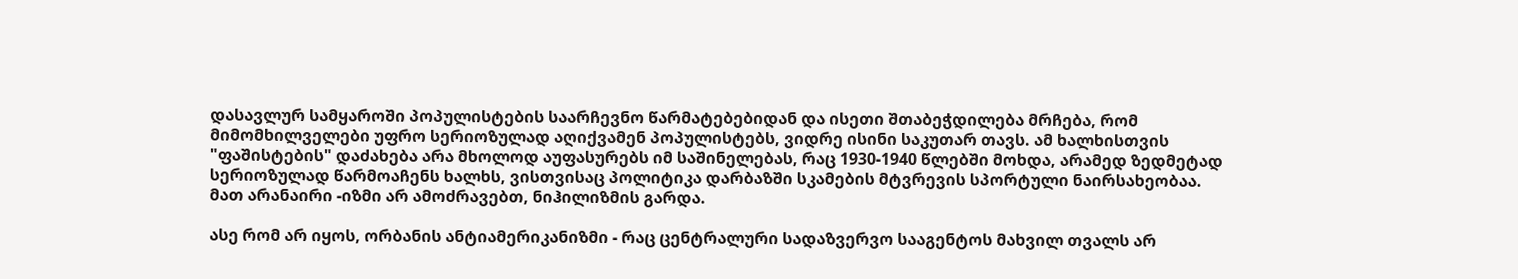დასავლურ სამყაროში პოპულისტების საარჩევნო წარმატებებიდან და ისეთი შთაბეჭდილება მრჩება, რომ მიმომხილველები უფრო სერიოზულად აღიქვამენ პოპულისტებს, ვიდრე ისინი საკუთარ თავს. ამ ხალხისთვის "ფაშისტების" დაძახება არა მხოლოდ აუფასურებს იმ საშინელებას, რაც 1930-1940 წლებში მოხდა, არამედ ზედმეტად სერიოზულად წარმოაჩენს ხალხს, ვისთვისაც პოლიტიკა დარბაზში სკამების მტვრევის სპორტული ნაირსახეობაა. მათ არანაირი -იზმი არ ამოძრავებთ, ნიჰილიზმის გარდა.

ასე რომ არ იყოს, ორბანის ანტიამერიკანიზმი - რაც ცენტრალური სადაზვერვო სააგენტოს მახვილ თვალს არ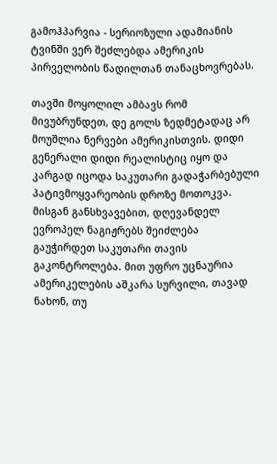გამოჰპარვია - სერიოზული ადამიანის ტვინში ვერ შეძლებდა ამერიკის პირველობის წადილთან თანაცხოვრებას.

თავში მოყოლილ ამბავს რომ მივუბრუნდეთ, დე გოლს ზედმეტადაც არ მოუშლია ნერვები ამერიკისთვის. დიდი გენერალი დიდი რეალისტიც იყო და კარგად იცოდა საკუთარი გადაჭარბებული პატივმოყვარეობის დროზე მოთოკვა. მისგან განსხვავებით, დღევანდელ ევროპელ ნაგიჟრებს შეიძლება გაუჭირდეთ საკუთარი თავის გაკონტროლება. მით უფრო უცნაურია ამერიკელების აშკარა სურვილი, თავად ნახონ, თუ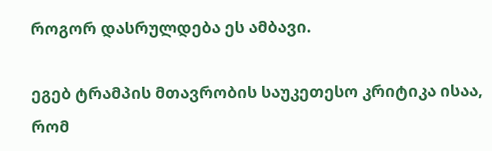როგორ დასრულდება ეს ამბავი.

ეგებ ტრამპის მთავრობის საუკეთესო კრიტიკა ისაა, რომ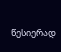წესიერად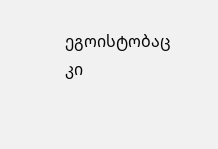ეგოისტობაც კი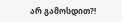არ გამოსდით?!